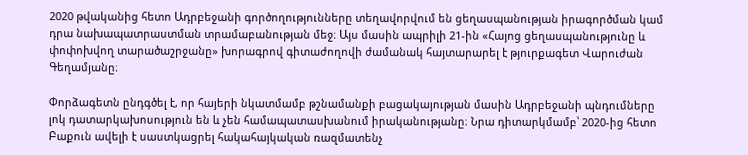2020 թվականից հետո Ադրբեջանի գործողությունները տեղավորվում են ցեղասպանության իրագործման կամ դրա նախապատրաստման տրամաբանության մեջ։ Այս մասին ապրիլի 21-ին «Հայոց ցեղասպանությունը և փոփոխվող տարածաշրջանը» խորագրով գիտաժողովի ժամանակ հայտարարել է թյուրքագետ Վարուժան Գեղամյանը։

Փորձագետն ընդգծել է, որ հայերի նկատմամբ թշնամանքի բացակայության մասին Ադրբեջանի պնդումները լոկ դատարկախոսություն են և չեն համապատասխանում իրականությանը։ Նրա դիտարկմամբ՝ 2020-ից հետո Բաքուն ավելի է սաստկացրել հակահայկական ռազմատենչ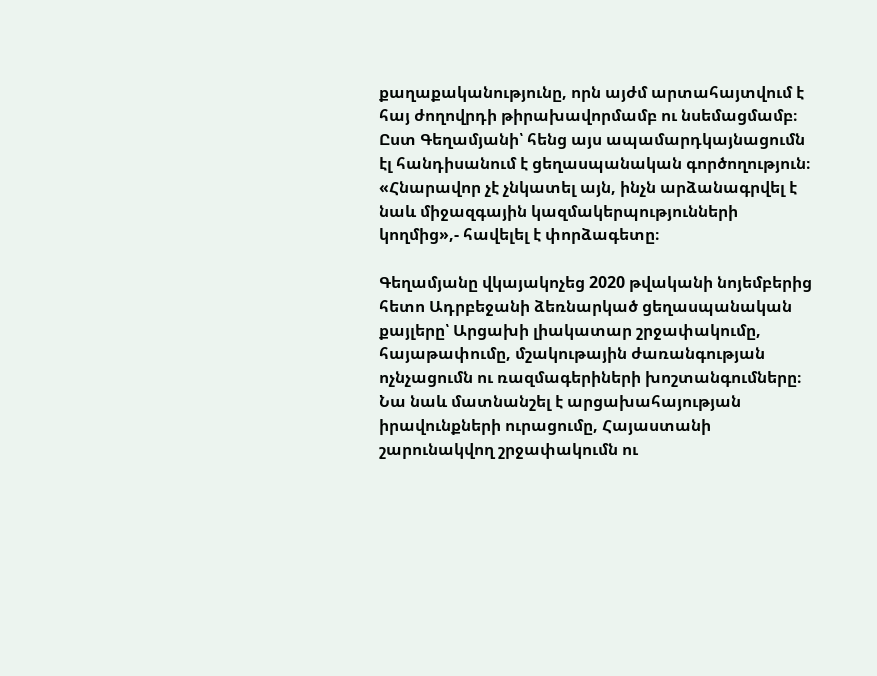քաղաքականությունը, որն այժմ արտահայտվում է հայ ժողովրդի թիրախավորմամբ ու նսեմացմամբ։ Ըստ Գեղամյանի՝ հենց այս ապամարդկայնացումն էլ հանդիսանում է ցեղասպանական գործողություն։ «Հնարավոր չէ չնկատել այն, ինչն արձանագրվել է նաև միջազգային կազմակերպությունների կողմից»,- հավելել է փորձագետը։

Գեղամյանը վկայակոչեց 2020 թվականի նոյեմբերից հետո Ադրբեջանի ձեռնարկած ցեղասպանական քայլերը՝ Արցախի լիակատար շրջափակումը, հայաթափումը, մշակութային ժառանգության ոչնչացումն ու ռազմագերիների խոշտանգումները։ Նա նաև մատնանշել է արցախահայության իրավունքների ուրացումը, Հայաստանի շարունակվող շրջափակումն ու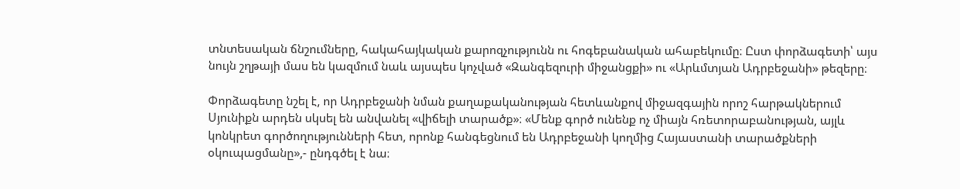տնտեսական ճնշումները, հակահայկական քարոզչությունն ու հոգեբանական ահաբեկումը։ Ըստ փորձագետի՝ այս նույն շղթայի մաս են կազմում նաև այսպես կոչված «Զանգեզուրի միջանցքի» ու «Արևմտյան Ադրբեջանի» թեզերը։

Փորձագետը նշել է, որ Ադրբեջանի նման քաղաքականության հետևանքով միջազգային որոշ հարթակներում Սյունիքն արդեն սկսել են անվանել «վիճելի տարածք»։ «Մենք գործ ունենք ոչ միայն հռետորաբանության, այլև կոնկրետ գործողությունների հետ, որոնք հանգեցնում են Ադրբեջանի կողմից Հայաստանի տարածքների օկուպացմանը»,- ընդգծել է նա։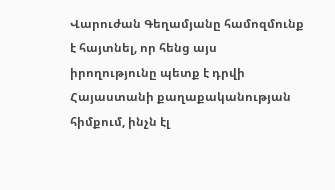Վարուժան Գեղամյանը համոզմունք է հայտնել, որ հենց այս իրողությունը պետք է դրվի Հայաստանի քաղաքականության հիմքում, ինչն էլ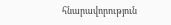հնարավորություն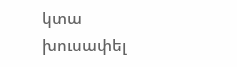կտա խուսափել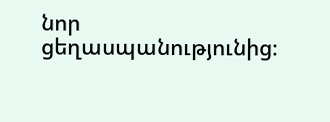նոր ցեղասպանությունից։